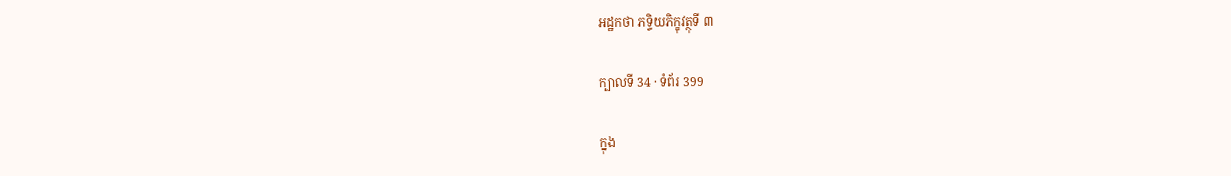អដ្ឋកថា ភទ្ទិយភិក្ខុវត្ថុទី ៣

ក្បាលទី 34 · ទំព័រ 399

ក្នុង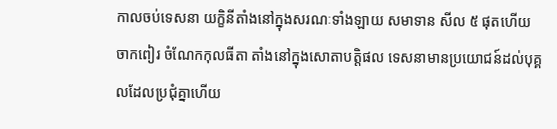កាលចប់ទេសនា យក្ខិនីតាំងនៅក្នុងសរណៈទាំងឡាយ សមាទាន សីល ៥ ផុតហើយចាកពៀរ ចំណែកកុលធីតា តាំងនៅក្នុងសោតាបត្តិផល ទេសនាមានប្រយោជន៍ដល់បុគ្គលដែលប្រជុំគ្នាហើយ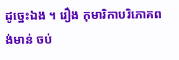ដូច្នេះឯង ។ រឿង កុមារិកាបរិភោគពង់មាន់ ចប់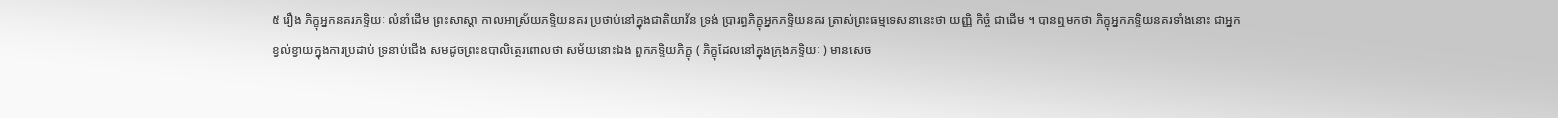៥ រឿង ភិក្ខុអ្នកនគរភទ្ទិយៈ លំនាំដើម ព្រះសាស្តា កាលអាស្រ័យភទ្ទិយនគរ ប្រថាប់នៅក្នុងជាតិយាវ័ន ទ្រង់ ប្រារព្ធភិក្ខុអ្នកភទ្ទិយនគរ ត្រាស់ព្រះធម្មទេសនានេះថា យញ្ញិ កិច្ចំ ជាដើម ។ បានឮមកថា ភិក្ខុអ្នកភទ្ទិយនគរទាំងនោះ ជាអ្នកខ្វល់ខ្វាយក្នុងការប្រដាប់ ទ្រនាប់ជើង សមដូចព្រះឧបាលិត្ថេរពោលថា សម័យនោះឯង ពួកភទ្ទិយភិក្ខុ ( ភិក្ខុដែលនៅក្នុងក្រុងភទ្ទិយៈ ) មានសេច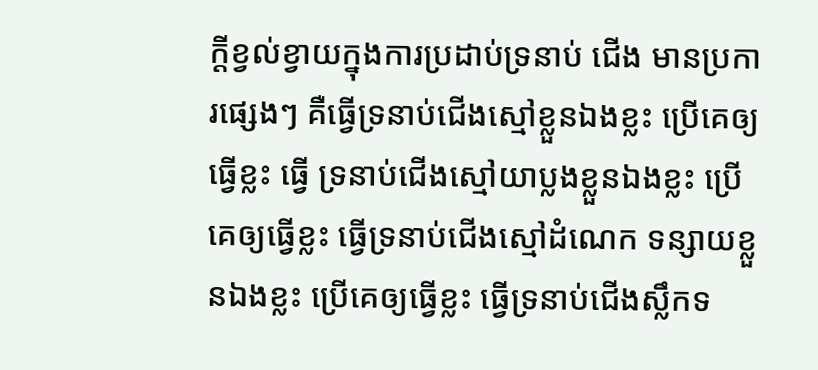ក្តីខ្វល់ខ្វាយក្នុងការប្រដាប់ទ្រនាប់ ជើង មានប្រការផ្សេងៗ គឺធ្វើទ្រនាប់ជើងស្មៅខ្លួនឯងខ្លះ ប្រើគេឲ្យធ្វើខ្លះ ធ្វើ ទ្រនាប់ជើងស្មៅយាប្លងខ្លួនឯងខ្លះ ប្រើគេឲ្យធ្វើខ្លះ ធ្វើទ្រនាប់ជើងស្មៅដំណេក ទន្សាយខ្លួនឯងខ្លះ ប្រើគេឲ្យធ្វើខ្លះ ធ្វើទ្រនាប់ជើងស្លឹកទ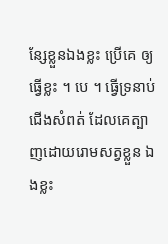ន្សែខ្លួនឯងខ្លះ ប្រើគេ ឲ្យធ្វើខ្លះ ។ បេ ។ ធ្វើទ្រនាប់ជើងសំពត់ ដែលគេត្បាញដោយរោមសត្វខ្លួន ឯងខ្លះ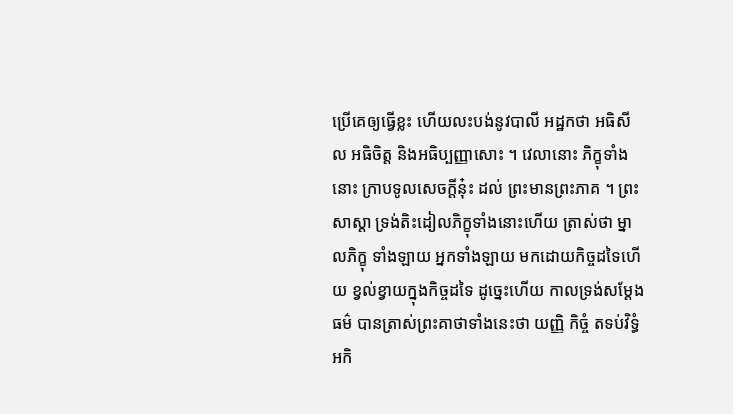ប្រើគេឲ្យធ្វើខ្លះ ហើយលះបង់នូវបាលី អដ្ឋកថា អធិសីល អធិចិត្ត និងអធិប្បញ្ញាសោះ ។ វេលានោះ ភិក្ខុទាំងនោះ ក្រាបទូលសេចក្តីនុ៎ះ ដល់ ព្រះមានព្រះភាគ ។ ព្រះសាស្តា ទ្រង់តិះដៀលភិក្ខុទាំងនោះហើយ ត្រាស់ថា ម្នាលភិក្ខុ ទាំងឡាយ អ្នកទាំងឡាយ មកដោយកិច្ចដទៃហើយ ខ្វល់ខ្វាយក្នុងកិច្ចដទៃ ដូច្នេះហើយ កាលទ្រង់សម្តែងធម៌ បានត្រាស់ព្រះគាថាទាំងនេះថា យញ្ញិ កិច្ចំ តទប់វិទ្ធំ អកិ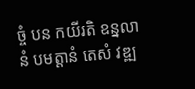ច្ចំ បន កយីរតិ ឧន្នលានំ បមត្តានំ តេសំ វឌ្ឍ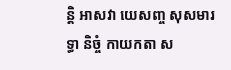ន្តិ អាសវា យេសញ្ច សុសមារទ្ធា និច្ចំ កាយកតា ស